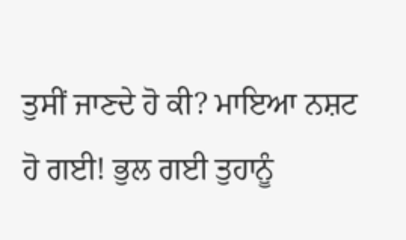ਤੁਸੀਂ ਜਾਣਦੇ ਹੋ ਕੀ? ਮਾਇਆ ਨਸ਼ਟ ਹੋ ਗਈ! ਭੁਲ ਗਈ ਤੁਹਾਨੂੰ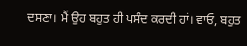ਦਸਣਾ। ਮੈਂ ਉਹ ਬਹੁਤ ਹੀ ਪਸੰਦ ਕਰਦੀ ਹਾਂ। ਵਾਓ, ਬਹੁਤ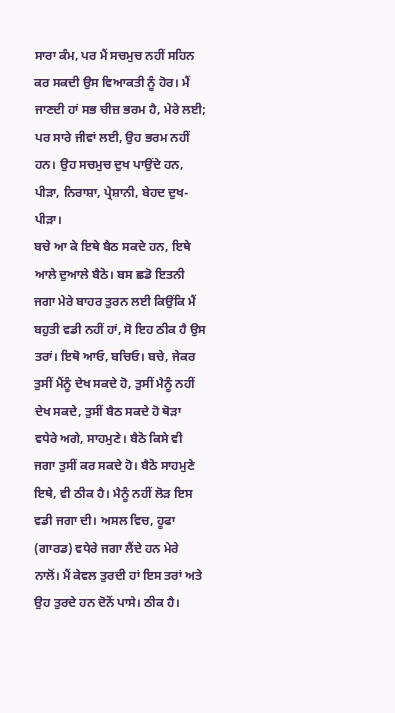ਸਾਰਾ ਕੰਮ, ਪਰ ਮੈਂ ਸਚਮੁਚ ਨਹੀਂ ਸਹਿਨ ਕਰ ਸਕਦੀ ਉਸ ਵਿਆਕਤੀ ਨੂੰ ਹੋਰ। ਮੈਂ ਜਾਣਦੀ ਹਾਂ ਸਭ ਚੀਜ਼ ਭਰਮ ਹੈ, ਮੇਰੇ ਲਈ; ਪਰ ਸਾਰੇ ਜੀਵਾਂ ਲਈ, ਉਹ ਭਰਮ ਨਹੀਂ ਹਨ। ਉਹ ਸਚਮੁਚ ਦੁਖ ਪਾਉਂਦੇ ਹਨ, ਪੀੜਾ, ਨਿਰਾਸ਼ਾ, ਪ੍ਰੇਸ਼ਾਨੀ, ਬੇਹਦ ਦੁਖ-ਪੀੜਾ।
ਬਚੇ ਆ ਕੇ ਇਥੇ ਬੈਠ ਸਕਦੇ ਹਨ, ਇਥੇ ਆਲੇ ਦੁਆਲੇ ਬੈਠੋ। ਬਸ ਛਡੋ ਇਤਨੀ ਜਗਾ ਮੇਰੇ ਬਾਹਰ ਤੁਰਨ ਲਈ ਕਿਉਂਕਿ ਮੈਂ ਬਹੁਤੀ ਵਡੀ ਨਹੀਂ ਹਾਂ, ਸੋ ਇਹ ਠੀਕ ਹੈ ਉਸ ਤਰਾਂ। ਇਥੋ ਆਓ, ਬਚਿਓ। ਬਚੇ, ਜੇਕਰ ਤੁਸੀਂ ਮੈਂਨੂੰ ਦੇਖ ਸਕਦੇ ਹੋ, ਤੁਸੀਂ ਮੈਨੂੰ ਨਹੀਂ ਦੇਖ ਸਕਦੇ, ਤੁਸੀਂ ਬੈਠ ਸਕਦੇ ਹੋ ਥੋੜਾ ਵਧੇਰੇ ਅਗੇ, ਸਾਹਮੁਣੇ। ਬੈਠੋ ਕਿਸੇ ਵੀ ਜਗਾ ਤੁਸੀਂ ਕਰ ਸਕਦੇ ਹੋ। ਬੈਠੋ ਸਾਹਮੁਣੇ ਇਥੇ, ਵੀ ਠੀਕ ਹੈ। ਮੈਨੂੰ ਨਹੀਂ ਲੋੜ ਇਸ ਵਡੀ ਜਗਾ ਦੀ। ਅਸਲ ਵਿਚ, ਹੂਫਾ (ਗਾਰਡ) ਵਧੇਰੇ ਜਗਾ ਲੈਂਦੇ ਹਨ ਮੇਰੇ ਨਾਲੋਂ। ਮੈਂ ਕੇਵਲ ਤੁਰਦੀ ਹਾਂ ਇਸ ਤਰਾਂ ਅਤੇ ਉਹ ਤੁਰਦੇ ਹਨ ਦੋਨੋਂ ਪਾਸੇ। ਠੀਕ ਹੈ।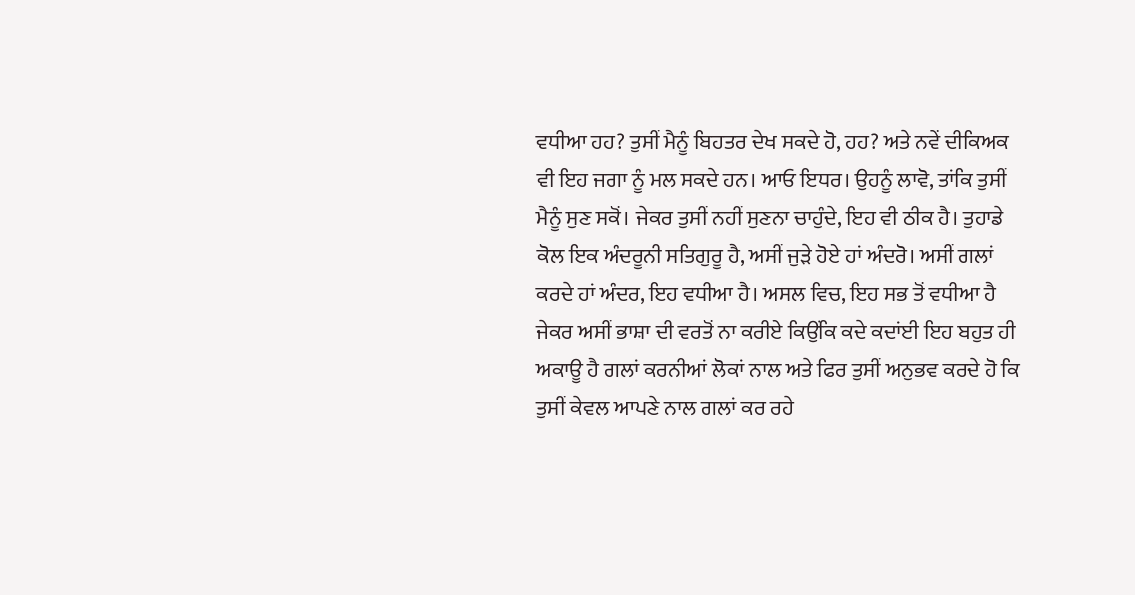ਵਧੀਆ ਹਹ? ਤੁਸੀਂ ਮੈਨੂੰ ਬਿਹਤਰ ਦੇਖ ਸਕਦੇ ਹੋ, ਹਹ? ਅਤੇ ਨਵੇਂ ਦੀਕਿਅਕ ਵੀ ਇਹ ਜਗਾ ਨੂੰ ਮਲ ਸਕਦੇ ਹਨ। ਆਓ ਇਧਰ। ਉਹਨੂੰ ਲਾਵੋ, ਤਾਂਕਿ ਤੁਸੀਂ ਮੈਨੂੰ ਸੁਣ ਸਕੋਂ। ਜੇਕਰ ਤੁਸੀਂ ਨਹੀਂ ਸੁਣਨਾ ਚਾਹੁੰਦੇ, ਇਹ ਵੀ ਠੀਕ ਹੈ। ਤੁਹਾਡੇ ਕੋਲ ਇਕ ਅੰਦਰੂਨੀ ਸਤਿਗੁਰੂ ਹੈ, ਅਸੀਂ ਜੁੜੇ ਹੋਏ ਹਾਂ ਅੰਦਰੋ। ਅਸੀਂ ਗਲਾਂ ਕਰਦੇ ਹਾਂ ਅੰਦਰ, ਇਹ ਵਧੀਆ ਹੈ। ਅਸਲ ਵਿਚ, ਇਹ ਸਭ ਤੋਂ ਵਧੀਆ ਹੈ ਜੇਕਰ ਅਸੀਂ ਭਾਸ਼ਾ ਦੀ ਵਰਤੋਂ ਨਾ ਕਰੀਏ ਕਿਉਂਕਿ ਕਦੇ ਕਦਾਂਈ ਇਹ ਬਹੁਤ ਹੀ ਅਕਾਊ ਹੈ ਗਲਾਂ ਕਰਨੀਆਂ ਲੋਕਾਂ ਨਾਲ ਅਤੇ ਫਿਰ ਤੁਸੀਂ ਅਨੁਭਵ ਕਰਦੇ ਹੋ ਕਿ ਤੁਸੀਂ ਕੇਵਲ ਆਪਣੇ ਨਾਲ ਗਲਾਂ ਕਰ ਰਹੇ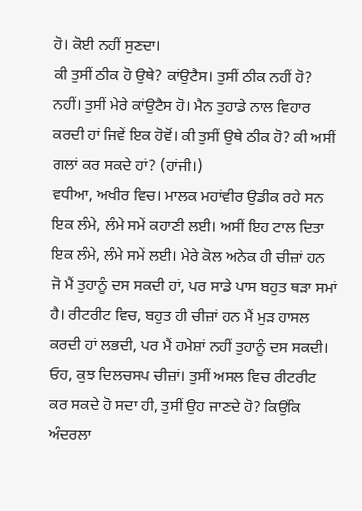ਹੋ। ਕੋਈ ਨਹੀਂ ਸੁਣਦਾ।
ਕੀ ਤੁਸੀਂ ਠੀਕ ਹੋ ਉਥੇ? ਕਾਂਉਟੈਸ। ਤੁਸੀਂ ਠੀਕ ਨਹੀਂ ਹੋ? ਨਹੀਂ। ਤੁਸੀਂ ਮੇਰੇ ਕਾਂਉਟੈਸ ਹੋ। ਮੈਨ ਤੁਹਾਡੇ ਨਾਲ ਵਿਹਾਰ ਕਰਦੀ ਹਾਂ ਜਿਵੇਂ ਇਕ ਹੋਵੋਂ। ਕੀ ਤੁਸੀਂ ਉਥੇ ਠੀਕ ਹੋ? ਕੀ ਅਸੀਂ ਗਲਾਂ ਕਰ ਸਕਦੇ ਹਾਂ? (ਹਾਂਜੀ।)
ਵਧੀਆ, ਅਖੀਰ ਵਿਚ। ਮਾਲਕ ਮਹਾਂਵੀਰ ਉਡੀਕ ਰਹੇ ਸਨ ਇਕ ਲੰਮੇ, ਲੰਮੇ ਸਮੇਂ ਕਹਾਣੀ ਲਈ। ਅਸੀਂ ਇਹ ਟਾਲ ਦਿਤਾ ਇਕ ਲੰਮੇ, ਲੰਮੇ ਸਮੇਂ ਲਈ। ਮੇਰੇ ਕੋਲ ਅਨੇਕ ਹੀ ਚੀਜ਼ਾਂ ਹਨ ਜੋ ਮੈਂ ਤੁਹਾਨੂੰ ਦਸ ਸਕਦੀ ਹਾਂ, ਪਰ ਸਾਡੇ ਪਾਸ ਬਹੁਤ ਥੜਾ ਸਮਾਂ ਹੈ। ਰੀਟਰੀਟ ਵਿਚ, ਬਹੁਤ ਹੀ ਚੀਜ਼ਾਂ ਹਨ ਮੈਂ ਮੁੜ ਹਾਸਲ ਕਰਦੀ ਹਾਂ ਲਭਦੀ, ਪਰ ਮੈਂ ਹਮੇਸ਼ਾਂ ਨਹੀਂ ਤੁਹਾਨੂੰ ਦਸ ਸਕਦੀ। ਓਹ, ਕੁਝ ਦਿਲਚਸਪ ਚੀਜ਼ਾਂ। ਤੁਸੀਂ ਅਸਲ ਵਿਚ ਰੀਟਰੀਟ ਕਰ ਸਕਦੇ ਹੋ ਸਦਾ ਹੀ, ਤੁਸੀਂ ਉਹ ਜਾਣਦੇ ਹੋ? ਕਿਉਂਕਿ ਅੰਦਰਲਾ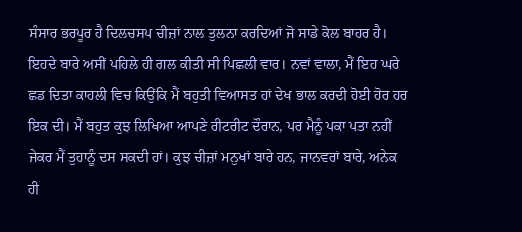ਸੰਸਾਰ ਭਰਪੂਰ ਹੈ ਦਿਲਚਸਪ ਚੀਜ਼ਾਂ ਨਾਲ ਤੁਲਨਾ ਕਰਦਿਆਂ ਜੋ ਸਾਡੇ ਕੋਲ ਬਾਹਰ ਹੈ। ਇਹਦੇ ਬਾਰੇ ਅਸੀਂ ਪਹਿਲੇ ਹੀ ਗਲ ਕੀਤੀ ਸੀ ਪਿਛਲੀ ਵਾਰ। ਨਵਾਂ ਵਾਲਾ, ਮੈਂ ਇਹ ਘਰੇ ਛਡ ਦਿਤਾ ਕਾਹਲੀ ਵਿਚ ਕਿਉਂਕਿ ਮੈਂ ਬਹੁਤੀ ਵਿਆਸਤ ਹਾਂ ਦੇਖ ਭਾਲ ਕਰਦੀ ਹੋਈ ਹੋਰ ਹਰ ਇਕ ਦੀ। ਮੈਂ ਬਹੁਤ ਕੁਝ ਲਿਖਿਆ ਆਪਣੇ ਰੀਟਰੀਟ ਦੌਰਾਨ, ਪਰ ਮੈਨੂੰ ਪਕਾ ਪਤਾ ਨਹੀਂ ਜੇਕਰ ਮੈਂ ਤੁਹਾਨੂੰ ਦਸ ਸਕਦੀ ਹਾਂ। ਕੁਝ ਚੀਜ਼ਾਂ ਮਨੁਖਾਂ ਬਾਰੇ ਹਨ, ਜਾਨਵਰਾਂ ਬਾਰੇ, ਅਨੇਕ ਹੀ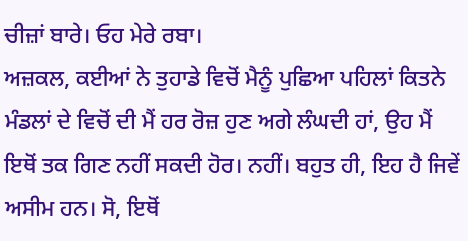ਚੀਜ਼ਾਂ ਬਾਰੇ। ਓਹ ਮੇਰੇ ਰਬਾ।
ਅਜ਼ਕਲ, ਕਈਆਂ ਨੇ ਤੁਹਾਡੇ ਵਿਚੋਂ ਮੈਨੂੰ ਪੁਛਿਆ ਪਹਿਲਾਂ ਕਿਤਨੇ ਮੰਡਲਾਂ ਦੇ ਵਿਚੋਂ ਦੀ ਮੈਂ ਹਰ ਰੋਜ਼ ਹੁਣ ਅਗੇ ਲੰਘਦੀ ਹਾਂ, ਉਹ ਮੈਂ ਇਥੋਂ ਤਕ ਗਿਣ ਨਹੀਂ ਸਕਦੀ ਹੋਰ। ਨਹੀਂ। ਬਹੁਤ ਹੀ, ਇਹ ਹੈ ਜਿਵੇਂ ਅਸੀਮ ਹਨ। ਸੋ, ਇਥੋਂ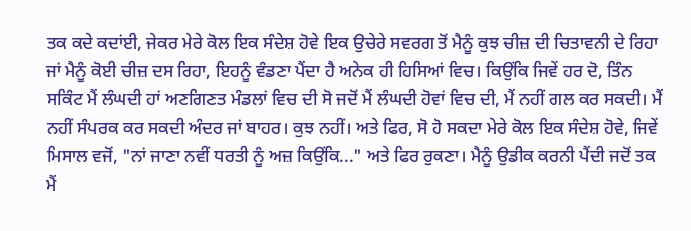ਤਕ ਕਦੇ ਕਦਾਂਈ, ਜੇਕਰ ਮੇਰੇ ਕੋਲ ਇਕ ਸੰਦੇਸ਼ ਹੋਵੇ ਇਕ ਉਚੇਰੇ ਸਵਰਗ ਤੋਂ ਮੈਨੂੰ ਕੁਝ ਚੀਜ਼ ਦੀ ਚਿਤਾਵਨੀ ਦੇ ਰਿਹਾ ਜਾਂ ਮੈਨੂੰ ਕੋਈ ਚੀਜ਼ ਦਸ ਰਿਹਾ, ਇਹਨੂੰ ਵੰਡਣਾ ਪੈਂਦਾ ਹੈ ਅਨੇਕ ਹੀ ਹਿਸਿਆਂ ਵਿਚ। ਕਿਉਂਕਿ ਜਿਵੇਂ ਹਰ ਦੋ, ਤਿੰਨ ਸਕਿੰਟ ਮੈਂ ਲੰਘਦੀ ਹਾਂ ਅਣਗਿਣਤ ਮੰਡਲਾਂ ਵਿਚ ਦੀ ਸੋ ਜਦੋਂ ਮੈਂ ਲੰਘਦੀ ਹੋਵਾਂ ਵਿਚ ਦੀ, ਮੈਂ ਨਹੀਂ ਗਲ ਕਰ ਸਕਦੀ। ਮੈਂ ਨਹੀਂ ਸੰਪਰਕ ਕਰ ਸਕਦੀ ਅੰਦਰ ਜਾਂ ਬਾਹਰ। ਕੁਝ ਨਹੀਂ। ਅਤੇ ਫਿਰ, ਸੋ ਹੋ ਸਕਦਾ ਮੇਰੇ ਕੋਲ ਇਕ ਸੰਦੇਸ਼ ਹੋਵੇ, ਜਿਵੇਂ ਮਿਸਾਲ ਵਜੋਂ, "ਨਾਂ ਜਾਣਾ ਨਵੀਂ ਧਰਤੀ ਨੂੰ ਅਜ਼ ਕਿਉਂਕਿ..." ਅਤੇ ਫਿਰ ਰੁਕਣਾ। ਮੈਨੂੰ ਉਡੀਕ ਕਰਨੀ ਪੈਂਦੀ ਜਦੋਂ ਤਕ ਮੈਂ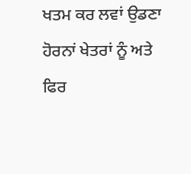ਖਤਮ ਕਰ ਲਵਾਂ ਉਡਣਾ ਹੋਰਨਾਂ ਖੇਤਰਾਂ ਨੂੰ ਅਤੇ ਫਿਰ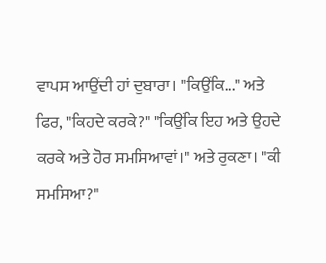ਵਾਪਸ ਆਉਂਦੀ ਹਾਂ ਦੁਬਾਰਾ। "ਕਿਉਂਕਿ..." ਅਤੇ ਫਿਰ, "ਕਿਹਦੇ ਕਰਕੇ?" "ਕਿਉਂਕਿ ਇਹ ਅਤੇ ਉਹਦੇ ਕਰਕੇ ਅਤੇ ਹੋਰ ਸਮਸਿਆਵਾਂ।" ਅਤੇ ਰੁਕਣਾ। "ਕੀ ਸਮਸਿਆ?"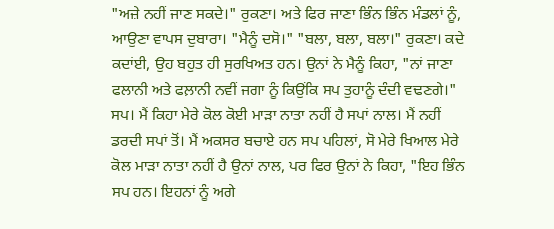"ਅਜ਼ੇ ਨਹੀਂ ਜਾਣ ਸਕਦੇ।" ਰੁਕਣਾ। ਅਤੇ ਫਿਰ ਜਾਣਾ ਭਿੰਨ ਭਿੰਨ ਮੰਡਲਾਂ ਨੂੰ, ਆਉਣਾ ਵਾਪਸ ਦੁਬਾਰਾ। "ਮੈਨੂੰ ਦਸੋ।" "ਬਲਾ, ਬਲਾ, ਬਲਾ।" ਰੁਕਣਾ। ਕਦੇ ਕਦਾਂਈ, ਉਹ ਬਹੁਤ ਹੀ ਸੁਰਖਿਅਤ ਹਨ। ਉਨਾਂ ਨੇ ਮੈਨੂੰ ਕਿਹਾ, "ਨਾਂ ਜਾਣਾ ਫਲਾਨੀ ਅਤੇ ਫਲ਼ਾਨੀ ਨਵੀਂ ਜਗਾ ਨੂੰ ਕਿਉਂਕਿ ਸਪ ਤੁਹਾਨੂੰ ਦੰਦੀ ਵਢਣਗੇ।" ਸਪ। ਮੈਂ ਕਿਹਾ ਮੇਰੇ ਕੋਲ ਕੋਈ ਮਾੜਾ ਨਾਤਾ ਨਹੀਂ ਹੈ ਸਪਾਂ ਨਾਲ। ਮੈਂ ਨਹੀਂ ਡਰਦੀ ਸਪਾਂ ਤੋਂ। ਮੈਂ ਅਕਸਰ ਬਚਾਏ ਹਨ ਸਪ ਪਹਿਲਾਂ, ਸੋ ਮੇਰੇ ਖਿਆਲ ਮੇਰੇ ਕੋਲ ਮਾੜਾ ਨਾਤਾ ਨਹੀਂ ਹੈ ਉਨਾਂ ਨਾਲ, ਪਰ ਫਿਰ ਉਨਾਂ ਨੇ ਕਿਹਾ, "ਇਹ ਭਿੰਨ ਸਪ ਹਨ। ਇਹਨਾਂ ਨੂੰ ਅਗੇ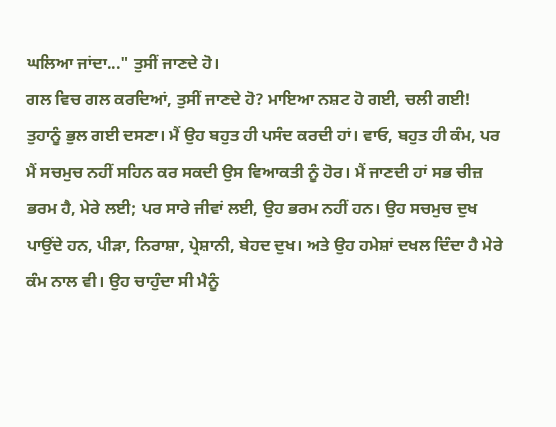ਘਲਿਆ ਜਾਂਦਾ..." ਤੁਸੀਂ ਜਾਣਦੇ ਹੋ।
ਗਲ ਵਿਚ ਗਲ ਕਰਦਿਆਂ, ਤੁਸੀਂ ਜਾਣਦੇ ਹੋ? ਮਾਇਆ ਨਸ਼ਟ ਹੋ ਗਈ, ਚਲੀ ਗਈ! ਤੁਹਾਨੂੰ ਭੁਲ ਗਈ ਦਸਣਾ। ਮੈਂ ਉਹ ਬਹੁਤ ਹੀ ਪਸੰਦ ਕਰਦੀ ਹਾਂ। ਵਾਓ, ਬਹੁਤ ਹੀ ਕੰਮ, ਪਰ ਮੈਂ ਸਚਮੁਚ ਨਹੀਂ ਸਹਿਨ ਕਰ ਸਕਦੀ ਉਸ ਵਿਆਕਤੀ ਨੂੰ ਹੋਰ। ਮੈਂ ਜਾਣਦੀ ਹਾਂ ਸਭ ਚੀਜ਼ ਭਰਮ ਹੈ, ਮੇਰੇ ਲਈ; ਪਰ ਸਾਰੇ ਜੀਵਾਂ ਲਈ, ਉਹ ਭਰਮ ਨਹੀਂ ਹਨ। ਉਹ ਸਚਮੁਚ ਦੁਖ ਪਾਉਂਦੇ ਹਨ, ਪੀੜਾ, ਨਿਰਾਸ਼ਾ, ਪ੍ਰੇਸ਼ਾਨੀ, ਬੇਹਦ ਦੁਖ। ਅਤੇ ਉਹ ਹਮੇਸ਼ਾਂ ਦਖਲ ਦਿੰਦਾ ਹੈ ਮੇਰੇ ਕੰਮ ਨਾਲ ਵੀ। ਉਹ ਚਾਹੁੰਦਾ ਸੀ ਮੈਨੂੰ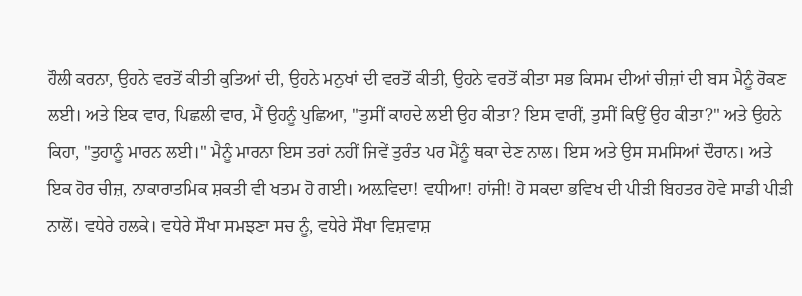ਹੌਲੀ ਕਰਨਾ, ਉਹਨੇ ਵਰਤੋਂ ਕੀਤੀ ਕੁਤਿਆਂ ਦੀ, ਉਹਨੇ ਮਨੁਖਾਂ ਦੀ ਵਰਤੋਂ ਕੀਤੀ, ਉਹਨੇ ਵਰਤੋਂ ਕੀਤਾ ਸਭ ਕਿਸਮ ਦੀਆਂ ਚੀਜ਼ਾਂ ਦੀ ਬਸ ਮੈਨੂੰ ਰੋਕਣ ਲਈ। ਅਤੇ ਇਕ ਵਾਰ, ਪਿਛਲੀ ਵਾਰ, ਮੈਂ ਉਹਨੂੰ ਪੁਛਿਆ, "ਤੁਸੀਂ ਕਾਹਦੇ ਲਈ ਉਹ ਕੀਤਾ? ਇਸ ਵਾਰੀਂ, ਤੁਸੀਂ ਕਿਉਂ ਉਹ ਕੀਤਾ?" ਅਤੇ ਉਹਨੇ ਕਿਹਾ, "ਤੁਹਾਨੂੰ ਮਾਰਨ ਲਈ।" ਮੈਨੂੰ ਮਾਰਨਾ ਇਸ ਤਰਾਂ ਨਹੀਂ ਜਿਵੇਂ ਤੁਰੰਤ ਪਰ ਮੈਂਨੂੰ ਥਕਾ ਦੇਣ ਨਾਲ। ਇਸ ਅਤੇ ਉਸ ਸਮਸਿਆਂ ਦੌਰਾਨ। ਅਤੇ ਇਕ ਹੋਰ ਚੀਜ਼, ਨਾਕਾਰਾਤਮਿਕ ਸ਼ਕਤੀ ਵੀ ਖਤਮ ਹੋ ਗਈ। ਅਲ਼ਵਿਦਾ! ਵਧੀਆ! ਹਾਂਜੀ! ਹੋ ਸਕਦਾ ਭਵਿਖ ਦੀ ਪੀੜੀ ਬਿਹਤਰ ਹੋਵੇ ਸਾਡੀ ਪੀੜੀ ਨਾਲੋਂ। ਵਧੇਰੇ ਹਲਕੇ। ਵਧੇਰੇ ਸੌਖਾ ਸਮਝਣਾ ਸਚ ਨੂੰ, ਵਧੇਰੇ ਸੌਖਾ ਵਿਸ਼ਵਾਸ਼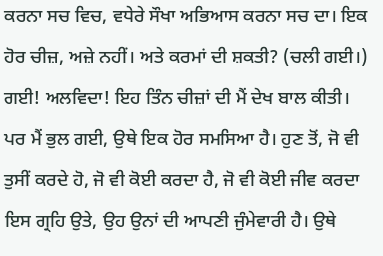ਕਰਨਾ ਸਚ ਵਿਚ, ਵਧੇਰੇ ਸੌਖਾ ਅਭਿਆਸ ਕਰਨਾ ਸਚ ਦਾ। ਇਕ ਹੋਰ ਚੀਜ਼, ਅਜ਼ੇ ਨਹੀਂ। ਅਤੇ ਕਰਮਾਂ ਦੀ ਸ਼ਕਤੀ? (ਚਲੀ ਗਈ।) ਗਈ! ਅਲਵਿਦਾ! ਇਹ ਤਿੰਨ ਚੀਜ਼ਾਂ ਦੀ ਮੈਂ ਦੇਖ ਬਾਲ ਕੀਤੀ।
ਪਰ ਮੈਂ ਭੁਲ ਗਈ, ਉਥੇ ਇਕ ਹੋਰ ਸਮਸਿਆ ਹੈ। ਹੁਣ ਤੋਂ, ਜੋ ਵੀ ਤੁਸੀਂ ਕਰਦੇ ਹੋ, ਜੋ ਵੀ ਕੋਈ ਕਰਦਾ ਹੈ, ਜੋ ਵੀ ਕੋਈ ਜੀਵ ਕਰਦਾ ਇਸ ਗ੍ਰਹਿ ਉਤੇ, ਉਹ ਉਨਾਂ ਦੀ ਆਪਣੀ ਜੁੰਮੇਵਾਰੀ ਹੈ। ਉਥੇ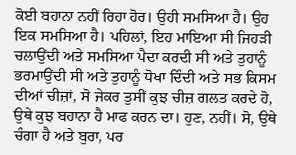ਕੋਈ ਬਹਾਨਾ ਨਹੀਂ ਰਿਹਾ ਹੋਰ। ਉਹੀ ਸਮਸਿਆ ਹੈ। ਉਹ ਇਕ ਸਮਸਿਆ ਹੈ। ਪਹਿਲਾਂ, ਇਹ ਮਾਇਆ ਸੀ ਜਿਹੜੀ ਚਲਾਉਂਦੀ ਅਤੇ ਸਮਸਿਆ ਪੈਦਾ ਕਰਦੀ ਸੀ ਅਤੇ ਤੁਹਾਨੂੰ ਭਰਮਾਉਂਦੀ ਸੀ ਅਤੇ ਤੁਹਾਨੂੰ ਧੋਖਾ ਦਿੰਦੀ ਅਤੇ ਸਭ ਕਿਸਮ ਦੀਆਂ ਚੀਜ਼ਾਂ, ਸੋ ਜੇਕਰ ਤੁਸੀਂ ਕੁਝ ਚੀਜ਼ ਗਲਤ ਕਰਦੇ ਹੋ, ਉਥੇ ਕੁਝ ਬਹਾਨਾ ਹੈ ਮਾਫ ਕਰਨ ਦਾ। ਹੁਣ, ਨਹੀਂ। ਸੋ, ਉਥੇ ਚੰਗਾ ਹੈ ਅਤੇ ਬੁਰਾ, ਪਰ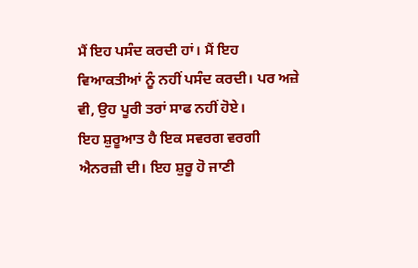ਮੈਂ ਇਹ ਪਸੰਦ ਕਰਦੀ ਹਾਂ। ਮੈਂ ਇਹ ਵਿਆਕਤੀਆਂ ਨੂੰ ਨਹੀਂ ਪਸੰਦ ਕਰਦੀ। ਪਰ ਅਜ਼ੇ ਵੀ, ਉਹ ਪੂਰੀ ਤਰਾਂ ਸਾਫ ਨਹੀਂ ਹੋਏ।
ਇਹ ਸ਼ੁਰੂਆਤ ਹੈ ਇਕ ਸਵਰਗ ਵਰਗੀ ਐਨਰਜ਼ੀ ਦੀ। ਇਹ ਸ਼ੁਰੂ ਹੋ ਜਾਣੀ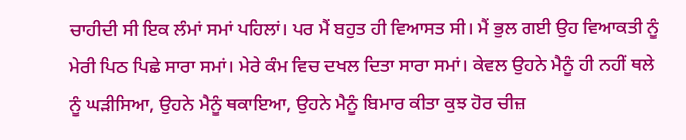ਚਾਹੀਦੀ ਸੀ ਇਕ ਲੰਮਾਂ ਸਮਾਂ ਪਹਿਲਾਂ। ਪਰ ਮੈਂ ਬਹੁਤ ਹੀ ਵਿਆਸਤ ਸੀ। ਮੈਂ ਭੁਲ ਗਈ ਉਹ ਵਿਆਕਤੀ ਨੂੰ ਮੇਰੀ ਪਿਠ ਪਿਛੇ ਸਾਰਾ ਸਮਾਂ। ਮੇਰੇ ਕੰਮ ਵਿਚ ਦਖਲ ਦਿਤਾ ਸਾਰਾ ਸਮਾਂ। ਕੇਵਲ ਉਹਨੇ ਮੈਨੂੰ ਹੀ ਨਹੀਂ ਥਲੇ ਨੂੰ ਘੜੀਸਿਆ, ਉਹਨੇ ਮੈਨੂੰ ਥਕਾਇਆ, ਉਹਨੇ ਮੈਨੂੰ ਬਿਮਾਰ ਕੀਤਾ ਕੁਝ ਹੋਰ ਚੀਜ਼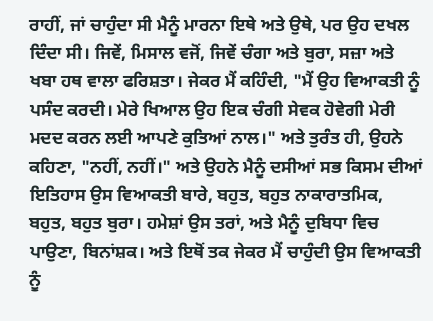ਰਾਹੀਂ, ਜਾਂ ਚਾਹੁੰਦਾ ਸੀ ਮੈਨੂੰ ਮਾਰਨਾ ਇਥੇ ਅਤੇ ਉਥੇ, ਪਰ ਉਹ ਦਖਲ ਦਿੰਦਾ ਸੀ। ਜਿਵੇਂ, ਮਿਸਾਲ ਵਜੋਂ, ਜਿਵੇਂ ਚੰਗਾ ਅਤੇ ਬੁਰਾ, ਸਜ਼ਾ ਅਤੇ ਖਬਾ ਹਥ ਵਾਲਾ ਫਰਿਸ਼ਤਾ। ਜੇਕਰ ਮੈਂ ਕਹਿੰਦੀ, "ਮੈਂ ਉਹ ਵਿਆਕਤੀ ਨੂੰ ਪਸੰਦ ਕਰਦੀ। ਮੇਰੇ ਖਿਆਲ ਉਹ ਇਕ ਚੰਗੀ ਸੇਵਕ ਹੋਵੇਗੀ ਮੇਰੀ ਮਦਦ ਕਰਨ ਲਈ ਆਪਣੇ ਕੁਤਿਆਂ ਨਾਲ।" ਅਤੇ ਤੁਰੰਤ ਹੀ, ਉਹਨੇ ਕਹਿਣਾ, "ਨਹੀਂ, ਨਹੀਂ।" ਅਤੇ ਉਹਨੇ ਮੈਨੂੰ ਦਸੀਆਂ ਸਭ ਕਿਸਮ ਦੀਆਂ ਇਤਿਹਾਸ ਉਸ ਵਿਆਕਤੀ ਬਾਰੇ, ਬਹੁਤ, ਬਹੁਤ ਨਾਕਾਰਾਤਮਿਕ, ਬਹੁਤ, ਬਹੁਤ ਬੁਰਾ। ਹਮੇਸ਼ਾਂ ਉਸ ਤਰਾਂ, ਅਤੇ ਮੈਨੂੰ ਦੁਬਿਧਾ ਵਿਚ ਪਾਉਣਾ, ਬਿਨਾਂਸ਼ਕ। ਅਤੇ ਇਥੋਂ ਤਕ ਜੇਕਰ ਮੈਂ ਚਾਹੁੰਦੀ ਉਸ ਵਿਆਕਤੀ ਨੂੰ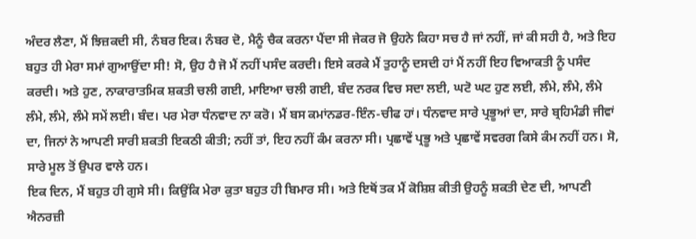ਅੰਦਰ ਲੈਣਾ, ਮੈਂ ਝਿਜ਼ਕਦੀ ਸੀ, ਨੰਬਰ ਇਕ। ਨੰਬਰ ਦੋ, ਮੈਨੂੰ ਚੈਕ ਕਰਨਾ ਪੈਂਦਾ ਸੀ ਜੇਕਰ ਜੋ ਉਹਨੇ ਕਿਹਾ ਸਚ ਹੈ ਜਾਂ ਨਹੀਂ, ਜਾਂ ਕੀ ਸਹੀ ਹੈ, ਅਤੇ ਇਹ ਬਹੁਤ ਹੀ ਮੇਰਾ ਸਮਾਂ ਗੁਆਉਂਦਾ ਸੀ! ਸੋ, ਉਹ ਹੈ ਜੋ ਮੈਂ ਨਹੀਂ ਪਸੰਦ ਕਰਦੀ। ਇਸੇ ਕਰਕੇ ਮੈਂ ਤੁਹਾਨੂੰ ਦਸਦੀ ਹਾਂ ਮੈਂ ਨਹੀਂ ਇਹ ਵਿਆਕਤੀ ਨੂੰ ਪਸੰਦ ਕਰਦੀ। ਅਤੇ ਹੁਣ, ਨਾਕਾਰਾਤਮਿਕ ਸ਼ਕਤੀ ਚਲੀ ਗਈ, ਮਾਇਆ ਚਲੀ ਗਈ, ਬੰਦ ਨਰਕ ਵਿਚ ਸਦਾ ਲਈ, ਘਟੋ ਘਟ ਹੁਣ ਲਈ, ਲੰਮੇ, ਲੰਮੇ, ਲੰਮੇ ਲੰਮੇ, ਲੰਮੇ, ਲੰਮੇ ਸਮੇਂ ਲਈ। ਬੰਦ। ਪਰ ਮੇਰਾ ਧੰਨਵਾਦ ਨਾ ਕਰੋ। ਮੈਂ ਬਸ ਕਮਾਂਨਡਰ-ਇੰਨ-ਚੀਫ ਹਾਂ। ਧੰਨਵਾਦ ਸਾਰੇ ਪ੍ਰਭੂਆਂ ਦਾ, ਸਾਰੇ ਬ੍ਰਹਿਮੰਡੀ ਜੀਵਾਂ ਦਾ, ਜਿਨਾਂ ਨੇ ਆਪਣੀ ਸਾਰੀ ਸ਼ਕਤੀ ਇਕਠੀ ਕੀਤੀ; ਨਹੀਂ ਤਾਂ, ਇਹ ਨਹੀਂ ਕੰਮ ਕਰਨਾ ਸੀ। ਪ੍ਰਛਾਵੇਂ ਪ੍ਰਭੂ ਅਤੇ ਪ੍ਰਛਾਵੇਂ ਸਵਰਗ ਕਿਸੇ ਕੰਮ ਨਹੀਂ ਹਨ। ਸੋ, ਸਾਰੇ ਮੂਲ ਤੋਂ ਉਪਰ ਵਾਲੇ ਹਨ।
ਇਕ ਦਿਨ, ਮੈਂ ਬਹੁਤ ਹੀ ਗੁਸੇ ਸੀ। ਕਿਉਂਕਿ ਮੇਰਾ ਕੁਤਾ ਬਹੁਤ ਹੀ ਬਿਮਾਰ ਸੀ। ਅਤੇ ਇਥੋਂ ਤਕ ਮੈਂ ਕੋਸ਼ਿਸ਼ ਕੀਤੀ ਉਹਨੂੰ ਸ਼ਕਤੀ ਦੇਣ ਦੀ, ਆਪਣੀ ਐਨਰਜ਼ੀ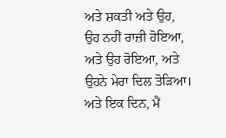ਅਤੇ ਸ਼ਕਤੀ ਅਤੇ ਉਹ, ਉਹ ਨਹੀਂ ਰਾਜ਼ੀ ਹੋਇਆ, ਅਤੇ ਉਹ ਰੋਇਆ, ਅਤੇ ਉਹਨੇ ਮੇਰਾ ਦਿਲ ਤੋੜਿਆ। ਅਤੇ ਇਕ ਦਿਨ, ਮੈਂ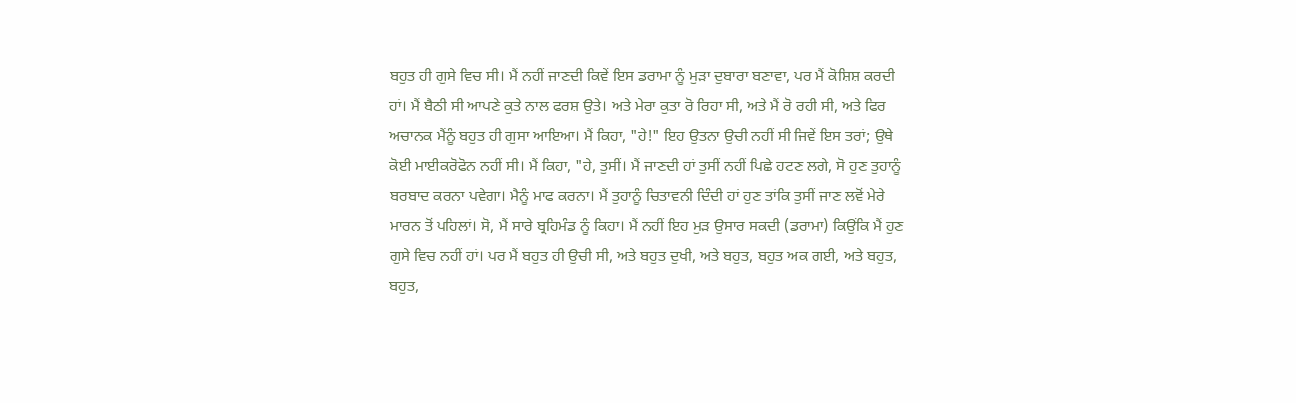ਬਹੁਤ ਹੀ ਗੁਸੇ ਵਿਚ ਸੀ। ਮੈਂ ਨਹੀਂ ਜਾਣਦੀ ਕਿਵੇਂ ਇਸ ਡਰਾਮਾ ਨੂੰ ਮੁੜਾ ਦੁਬਾਰਾ ਬਣਾਵਾ, ਪਰ ਮੈਂ ਕੋਸ਼ਿਸ਼ ਕਰਦੀ ਹਾਂ। ਮੈਂ ਬੈਠੀ ਸੀ ਆਪਣੇ ਕੁਤੇ ਨਾਲ ਫਰਸ਼ ਉਤੇ। ਅਤੇ ਮੇਰਾ ਕੁਤਾ ਰੋ ਰਿਹਾ ਸੀ, ਅਤੇ ਮੈਂ ਰੋ ਰਹੀ ਸੀ, ਅਤੇ ਫਿਰ ਅਚਾਨਕ ਮੈਂਨੂੰ ਬਹੁਤ ਹੀ ਗੁਸਾ ਆਇਆ। ਮੈਂ ਕਿਹਾ, "ਹੇ!" ਇਹ ਉਤਨਾ ਉਚੀ ਨਹੀਂ ਸੀ ਜਿਵੇਂ ਇਸ ਤਰਾਂ; ਉਥੇ ਕੋਈ ਮਾਈਕਰੋਫੋਨ ਨਹੀਂ ਸੀ। ਮੈਂ ਕਿਹਾ, "ਹੇ, ਤੁਸੀਂ। ਮੈਂ ਜਾਣਦੀ ਹਾਂ ਤੁਸੀਂ ਨਹੀਂ ਪਿਛੇ ਹਟਣ ਲਗੇ, ਸੋ ਹੁਣ ਤੁਹਾਨੂੰ ਬਰਬਾਦ ਕਰਨਾ ਪਵੇਗਾ। ਮੈਨੂੰ ਮਾਫ ਕਰਨਾ। ਮੈਂ ਤੁਹਾਨੂੰ ਚਿਤਾਵਨੀ ਦਿੰਦੀ ਹਾਂ ਹੁਣ ਤਾਂਕਿ ਤੁਸੀਂ ਜਾਣ ਲਵੋਂ ਮੇਰੇ ਮਾਰਨ ਤੋਂ ਪਹਿਲਾਂ। ਸੋ, ਮੈਂ ਸਾਰੇ ਬ੍ਰਹਿਮੰਡ ਨੂੰ ਕਿਹਾ। ਮੈਂ ਨਹੀਂ ਇਹ ਮੁੜ ਉਸਾਰ ਸਕਦੀ (ਡਰਾਮਾ) ਕਿਉਂਕਿ ਮੈਂ ਹੁਣ ਗੁਸੇ ਵਿਚ ਨਹੀਂ ਹਾਂ। ਪਰ ਮੈਂ ਬਹੁਤ ਹੀ ਉਚੀ ਸੀ, ਅਤੇ ਬਹੁਤ ਦੁਖੀ, ਅਤੇ ਬਹੁਤ, ਬਹੁਤ ਅਕ ਗਈ, ਅਤੇ ਬਹੁਤ, ਬਹੁਤ,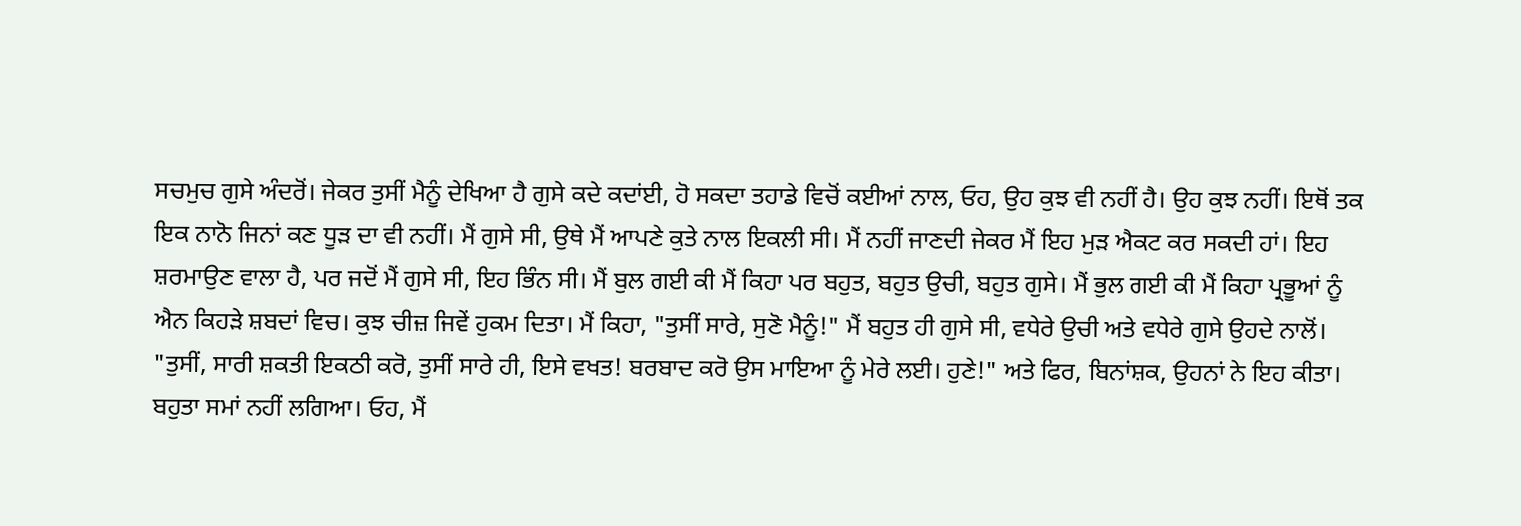ਸਚਮੁਚ ਗੁਸੇ ਅੰਦਰੋਂ। ਜੇਕਰ ਤੁਸੀਂ ਮੈਨੂੰ ਦੇਖਿਆ ਹੈ ਗੁਸੇ ਕਦੇ ਕਦਾਂਈ, ਹੋ ਸਕਦਾ ਤਹਾਡੇ ਵਿਚੋਂ ਕਈਆਂ ਨਾਲ, ਓਹ, ਉਹ ਕੁਝ ਵੀ ਨਹੀਂ ਹੈ। ਉਹ ਕੁਝ ਨਹੀਂ। ਇਥੋਂ ਤਕ ਇਕ ਨਾਨੋ ਜਿਨਾਂ ਕਣ ਧੂੜ ਦਾ ਵੀ ਨਹੀਂ। ਮੈਂ ਗੁਸੇ ਸੀ, ਉਥੇ ਮੈਂ ਆਪਣੇ ਕੁਤੇ ਨਾਲ ਇਕਲੀ ਸੀ। ਮੈਂ ਨਹੀਂ ਜਾਣਦੀ ਜੇਕਰ ਮੈਂ ਇਹ ਮੁੜ ਐਕਟ ਕਰ ਸਕਦੀ ਹਾਂ। ਇਹ ਸ਼ਰਮਾਉਣ ਵਾਲਾ ਹੈ, ਪਰ ਜਦੋਂ ਮੈਂ ਗੁਸੇ ਸੀ, ਇਹ ਭਿੰਨ ਸੀ। ਮੈਂ ਬੁਲ ਗਈ ਕੀ ਮੈਂ ਕਿਹਾ ਪਰ ਬਹੁਤ, ਬਹੁਤ ਉਚੀ, ਬਹੁਤ ਗੁਸੇ। ਮੈਂ ਭੁਲ ਗਈ ਕੀ ਮੈਂ ਕਿਹਾ ਪ੍ਰਭੂਆਂ ਨੂੰ ਐਨ ਕਿਹੜੇ ਸ਼ਬਦਾਂ ਵਿਚ। ਕੁਝ ਚੀਜ਼ ਜਿਵੇਂ ਹੁਕਮ ਦਿਤਾ। ਮੈਂ ਕਿਹਾ, "ਤੁਸੀਂ ਸਾਰੇ, ਸੁਣੋ ਮੈਨੂੰ!" ਮੈਂ ਬਹੁਤ ਹੀ ਗੁਸੇ ਸੀ, ਵਧੇਰੇ ਉਚੀ ਅਤੇ ਵਧੇਰੇ ਗੁਸੇ ਉਹਦੇ ਨਾਲੋਂ। "ਤੁਸੀਂ, ਸਾਰੀ ਸ਼ਕਤੀ ਇਕਠੀ ਕਰੋ, ਤੁਸੀਂ ਸਾਰੇ ਹੀ, ਇਸੇ ਵਖਤ! ਬਰਬਾਦ ਕਰੋ ਉਸ ਮਾਇਆ ਨੂੰ ਮੇਰੇ ਲਈ। ਹੁਣੇ!" ਅਤੇ ਫਿਰ, ਬਿਨਾਂਸ਼ਕ, ਉਹਨਾਂ ਨੇ ਇਹ ਕੀਤਾ। ਬਹੁਤਾ ਸਮਾਂ ਨਹੀਂ ਲਗਿਆ। ਓਹ, ਮੈਂ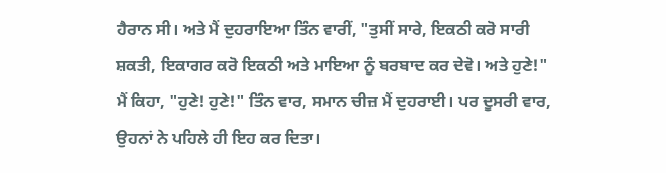ਹੈਰਾਨ ਸੀ। ਅਤੇ ਮੈਂ ਦੁਹਰਾਇਆ ਤਿੰਨ ਵਾਰੀਂ, "ਤੁਸੀਂ ਸਾਰੇ, ਇਕਠੀ ਕਰੋ ਸਾਰੀ ਸ਼ਕਤੀ, ਇਕਾਗਰ ਕਰੋ ਇਕਠੀ ਅਤੇ ਮਾਇਆ ਨੂੰ ਬਰਬਾਦ ਕਰ ਦੇਵੋ। ਅਤੇ ਹੁਣੇ!" ਮੈਂ ਕਿਹਾ, "ਹੁਣੇ! ਹੁਣੇ!" ਤਿੰਨ ਵਾਰ, ਸਮਾਨ ਚੀਜ਼ ਮੈਂ ਦੁਹਰਾਈ। ਪਰ ਦੂਸਰੀ ਵਾਰ, ਉਹਨਾਂ ਨੇ ਪਹਿਲੇ ਹੀ ਇਹ ਕਰ ਦਿਤਾ।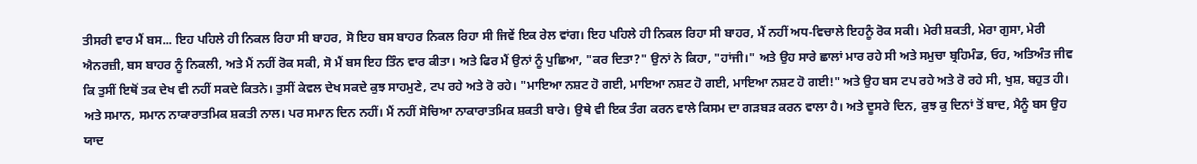ਤੀਸਰੀ ਵਾਰ ਮੈਂ ਬਸ... ਇਹ ਪਹਿਲੇ ਹੀ ਨਿਕਲ ਰਿਹਾ ਸੀ ਬਾਹਰ, ਸੋ ਇਹ ਬਸ ਬਾਹਰ ਨਿਕਲ ਰਿਹਾ ਸੀ ਜਿਵੇਂ ਇਕ ਰੇਲ ਵਾਂਗ। ਇਹ ਪਹਿਲੇ ਹੀ ਨਿਕਲ ਰਿਹਾ ਸੀ ਬਾਹਰ, ਮੈਂ ਨਹੀਂ ਅਧ-ਵਿਚਾਲੇ ਇਹਨੂੰ ਰੋਕ ਸਕੀ। ਮੇਰੀ ਸ਼ਕਤੀ, ਮੇਰਾ ਗੁਸਾ, ਮੇਰੀ ਐਨਰਜ਼ੀ, ਬਸ ਬਾਹਰ ਨੂੰ ਨਿਕਲੀ, ਅਤੇ ਮੈਂ ਨਹੀਂ ਰੋਕ ਸਕੀ, ਸੋ ਮੈਂ ਬਸ ਇਹ ਤਿੰਨ ਵਾਰ ਕੀਤਾ। ਅਤੇ ਫਿਰ ਮੈਂ ਉਨਾਂ ਨੂੰ ਪੁਛਿਆ, "ਕਰ ਦਿਤਾ?" ਉਨਾਂ ਨੇ ਕਿਹਾ, "ਹਾਂਜੀ।" ਅਤੇ ਉਹ ਸਾਰੇ ਛਾਲਾਂ ਮਾਰ ਰਹੇ ਸੀ ਅਤੇ ਸਮੁਚਾ ਬ੍ਰਹਿਮੰਡ, ਓਹ, ਅਤਿਅੰਤ ਜੀਵ ਕਿ ਤੁਸੀਂ ਇਥੋਂ ਤਕ ਦੇਖ ਵੀ ਨਹੀਂ ਸਕਦੇ ਕਿਤਨੇ। ਤੁਸੀਂ ਕੇਵਲ ਦੇਖ ਸਕਦੇ ਕੁਝ ਸਾਹਮੁਣੇ, ਟਪ ਰਹੇ ਅਤੇ ਰੋ ਰਹੇ। "ਮਾਇਆ ਨਸ਼ਟ ਹੋ ਗਈ, ਮਾਇਆ ਨਸ਼ਟ ਹੋ ਗਈ, ਮਾਇਆ ਨਸ਼ਟ ਹੋ ਗਈ!" ਅਤੇ ਉਹ ਬਸ ਟਪ ਰਹੇ ਅਤੇ ਰੋ ਰਹੇ ਸੀ, ਖੁਸ਼, ਬਹੁਤ ਹੀ।
ਅਤੇ ਸਮਾਨ, ਸਮਾਨ ਨਾਕਾਰਾਤਮਿਕ ਸ਼ਕਤੀ ਨਾਲ। ਪਰ ਸਮਾਨ ਦਿਨ ਨਹੀਂ। ਮੈਂ ਨਹੀਂ ਸੋਚਿਆ ਨਾਕਾਰਾਤਮਿਕ ਸ਼ਕਤੀ ਬਾਰੇ। ਉਥੇ ਵੀ ਇਕ ਤੰਗ ਕਰਨ ਵਾਲੇ ਕਿਸਮ ਦਾ ਗੜਬੜ ਕਰਨ ਵਾਲਾ ਹੈ। ਅਤੇ ਦੂਸਰੇ ਦਿਨ, ਕੁਝ ਕੁ ਦਿਨਾਂ ਤੋਂ ਬਾਦ, ਮੈਨੂੰ ਬਸ ਉਹ ਯਾਦ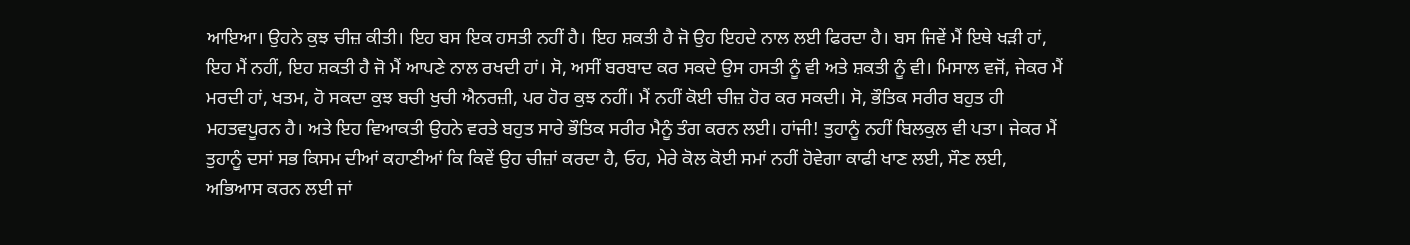ਆਇਆ। ਉਹਨੇ ਕੁਝ ਚੀਜ਼ ਕੀਤੀ। ਇਹ ਬਸ ਇਕ ਹਸਤੀ ਨਹੀਂ ਹੈ। ਇਹ ਸ਼ਕਤੀ ਹੈ ਜੋ ਉਹ ਇਹਦੇ ਨਾਲ ਲਈ ਫਿਰਦਾ ਹੈ। ਬਸ ਜਿਵੇਂ ਮੈਂ ਇਥੇ ਖੜੀ ਹਾਂ, ਇਹ ਮੈਂ ਨਹੀਂ, ਇਹ ਸ਼ਕਤੀ ਹੈ ਜੋ ਮੈਂ ਆਪਣੇ ਨਾਲ ਰਖਦੀ ਹਾਂ। ਸੋ, ਅਸੀਂ ਬਰਬਾਦ ਕਰ ਸਕਦੇ ਉਸ ਹਸਤੀ ਨੂੰ ਵੀ ਅਤੇ ਸ਼ਕਤੀ ਨੂੰ ਵੀ। ਮਿਸਾਲ ਵਜੋਂ, ਜੇਕਰ ਮੈਂ ਮਰਦੀ ਹਾਂ, ਖਤਮ, ਹੋ ਸਕਦਾ ਕੁਝ ਬਚੀ ਖੁਚੀ ਐਨਰਜ਼ੀ, ਪਰ ਹੋਰ ਕੁਝ ਨਹੀਂ। ਮੈਂ ਨਹੀਂ ਕੋਈ ਚੀਜ਼ ਹੋਰ ਕਰ ਸਕਦੀ। ਸੋ, ਭੌਤਿਕ ਸਰੀਰ ਬਹੁਤ ਹੀ ਮਹਤਵਪੂਰਨ ਹੈ। ਅਤੇ ਇਹ ਵਿਆਕਤੀ ਉਹਨੇ ਵਰਤੇ ਬਹੁਤ ਸਾਰੇ ਭੌਤਿਕ ਸਰੀਰ ਮੈਨੂੰ ਤੰਗ ਕਰਨ ਲਈ। ਹਾਂਜੀ! ਤੁਹਾਨੂੰ ਨਹੀਂ ਬਿਲਕੁਲ ਵੀ ਪਤਾ। ਜੇਕਰ ਮੈਂ ਤੁਹਾਨੂੰ ਦਸਾਂ ਸਭ ਕਿਸਮ ਦੀਆਂ ਕਹਾਣੀਆਂ ਕਿ ਕਿਵੇਂ ਉਹ ਚੀਜ਼ਾਂ ਕਰਦਾ ਹੈ, ਓਹ, ਮੇਰੇ ਕੋਲ ਕੋਈ ਸਮਾਂ ਨਹੀਂ ਹੋਵੇਗਾ ਕਾਫੀ ਖਾਣ ਲਈ, ਸੌਣ ਲਈ, ਅਭਿਆਸ ਕਰਨ ਲਈ ਜਾਂ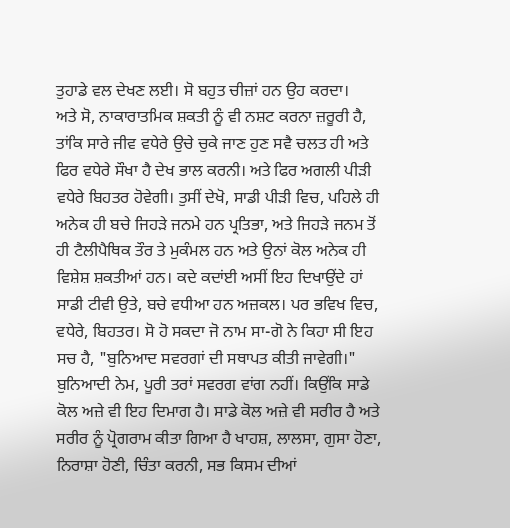ਤੁਹਾਡੇ ਵਲ ਦੇਖਣ ਲਈ। ਸੋ ਬਹੁਤ ਚੀਜ਼ਾਂ ਹਨ ਉਹ ਕਰਦਾ।
ਅਤੇ ਸੋ, ਨਾਕਾਰਾਤਮਿਕ ਸ਼ਕਤੀ ਨੂੰ ਵੀ ਨਸ਼ਟ ਕਰਨਾ ਜ਼ਰੂਰੀ ਹੈ, ਤਾਂਕਿ ਸਾਰੇ ਜੀਵ ਵਧੇਰੇ ਉਚੇ ਚੁਕੇ ਜਾਣ ਹੁਣ ਸਵੈ ਚਲਤ ਹੀ ਅਤੇ ਫਿਰ ਵਧੇਰੇ ਸੌਖਾ ਹੈ ਦੇਖ ਭਾਲ ਕਰਨੀ। ਅਤੇ ਫਿਰ ਅਗਲੀ ਪੀੜੀ ਵਧੇਰੇ ਬਿਹਤਰ ਹੋਵੇਗੀ। ਤੁਸੀਂ ਦੇਖੋ, ਸਾਡੀ ਪੀੜੀ ਵਿਚ, ਪਹਿਲੇ ਹੀ ਅਨੇਕ ਹੀ ਬਚੇ ਜਿਹੜੇ ਜਨਮੇ ਹਨ ਪ੍ਰਤਿਭਾ, ਅਤੇ ਜਿਹੜੇ ਜਨਮ ਤੋਂ ਹੀ ਟੈਲੀਪੈਥਿਕ ਤੌਰ ਤੇ ਮੁਕੰਮਲ ਹਨ ਅਤੇ ਉਨਾਂ ਕੋਲ ਅਨੇਕ ਹੀ ਵਿਸ਼ੇਸ਼ ਸ਼ਕਤੀਆਂ ਹਨ। ਕਦੇ ਕਦਾਂਈ ਅਸੀਂ ਇਹ ਦਿਖਾਉਂਦੇ ਹਾਂ ਸਾਡੀ ਟੀਵੀ ਉਤੇ, ਬਚੇ ਵਧੀਆ ਹਨ ਅਜ਼ਕਲ। ਪਰ ਭਵਿਖ ਵਿਚ, ਵਧੇਰੇ, ਬਿਹਤਰ। ਸੋ ਹੋ ਸਕਦਾ ਜੋ ਨਾਮ ਸਾ-ਗੋ ਨੇ ਕਿਹਾ ਸੀ ਇਹ ਸਚ ਹੈ, "ਬੁਨਿਆਦ ਸਵਰਗਾਂ ਦੀ ਸਥਾਪਤ ਕੀਤੀ ਜਾਵੇਗੀ।" ਬੁਨਿਆਦੀ ਨੇਮ, ਪੂਰੀ ਤਰਾਂ ਸਵਰਗ ਵਾਂਗ ਨਹੀਂ। ਕਿਉਂਕਿ ਸਾਡੇ ਕੋਲ ਅਜ਼ੇ ਵੀ ਇਹ ਦਿਮਾਗ ਹੈ। ਸਾਡੇ ਕੋਲ ਅਜ਼ੇ ਵੀ ਸਰੀਰ ਹੈ ਅਤੇ ਸਰੀਰ ਨੂੰ ਪ੍ਰੋਗਰਾਮ ਕੀਤਾ ਗਿਆ ਹੈ ਖਾਹਸ਼, ਲਾਲਸਾ, ਗੁਸਾ ਹੋਣਾ, ਨਿਰਾਸ਼ਾ ਹੋਣੀ, ਚਿੰਤਾ ਕਰਨੀ, ਸਭ ਕਿਸਮ ਦੀਆਂ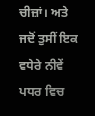ਚੀਜ਼ਾਂ। ਅਤੇ ਜਦੋਂ ਤੁਸੀਂ ਇਕ ਵਧੇਰੇ ਨੀਵੇਂ ਪਧਰ ਵਿਚ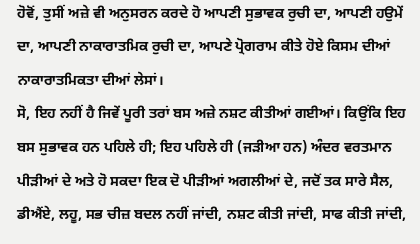ਹੋਵੋਂ, ਤੁਸੀਂ ਅਜ਼ੇ ਵੀ ਅਨੁਸਰਨ ਕਰਦੇ ਹੋ ਆਪਣੀ ਸੁਭਾਵਕ ਰੁਚੀ ਦਾ, ਆਪਣੀ ਹਉਮੇਂ ਦਾ, ਆਪਣੀ ਨਾਕਾਰਾਤਮਿਕ ਰੁਚੀ ਦਾ, ਆਪਣੇ ਪ੍ਰੋਗਰਾਮ ਕੀਤੇ ਹੋਏ ਕਿਸਮ ਦੀਆਂ ਨਾਕਾਰਾਤਮਿਕਤਾ ਦੀਆਂ ਲੇਸਾਂ।
ਸੋ, ਇਹ ਨਹੀਂ ਹੈ ਜਿਵੇਂ ਪੂਰੀ ਤਰਾਂ ਬਸ ਅਜ਼ੇ ਨਸ਼ਟ ਕੀਤੀਆਂ ਗਈਆਂ। ਕਿਉਂਕਿ ਇਹ ਬਸ ਸੁਭਾਵਕ ਹਨ ਪਹਿਲੇ ਹੀ; ਇਹ ਪਹਿਲੇ ਹੀ (ਜੜੀਆ ਹਨ) ਅੰਦਰ ਵਰਤਮਾਨ ਪੀੜੀਆਂ ਦੇ ਅਤੇ ਹੋ ਸਕਦਾ ਇਕ ਦੋ ਪੀੜੀਆਂ ਅਗਲੀਆਂ ਦੇ, ਜਦੋਂ ਤਕ ਸਾਰੇ ਸੈਲ, ਡੀਐਂਏ, ਲਹੂ, ਸਭ ਚੀਜ਼ ਬਦਲ ਨਹੀਂ ਜਾਂਦੀ, ਨਸ਼ਟ ਕੀਤੀ ਜਾਂਦੀ, ਸਾਫ ਕੀਤੀ ਜਾਂਦੀ,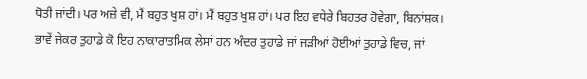ਧੋਤੀ ਜਾਂਦੀ। ਪਰ ਅਜ਼ੇ ਵੀ, ਮੈਂ ਬਹੁਤ ਖੁਸ਼ ਹਾਂ। ਮੈਂ ਬਹੁਤ ਖੁਸ਼ ਹਾਂ। ਪਰ ਇਹ ਵਧੇਰੇ ਬਿਹਤਰ ਹੋਵੇਗਾ, ਬਿਨਾਂਸ਼ਕ। ਭਾਵੇਂ ਜੇਕਰ ਤੁਹਾਡੇ ਕੋ ਇਹ ਨਾਕਾਰਾਤਮਿਕ ਲੇਸਾਂ ਹਨ ਅੰਦਰ ਤੁਹਾਡੇ ਜਾਂ ਜੜੀਆਂ ਹੋਈਆਂ ਤੁਹਾਡੇ ਵਿਚ, ਜਾਂ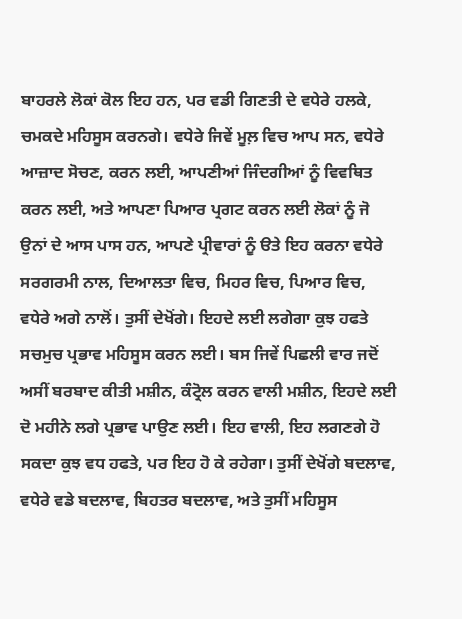ਬਾਹਰਲੇ ਲੋਕਾਂ ਕੋਲ ਇਹ ਹਨ, ਪਰ ਵਡੀ ਗਿਣਤੀ ਦੇ ਵਧੇਰੇ ਹਲਕੇ, ਚਮਕਦੇ ਮਹਿਸੂਸ ਕਰਨਗੇ। ਵਧੇਰੇ ਜਿਵੇਂ ਮੂਲ਼ ਵਿਚ ਆਪ ਸਨ, ਵਧੇਰੇ ਆਜ਼ਾਦ ਸੋਚਣ, ਕਰਨ ਲਈ, ਆਪਣੀਆਂ ਜਿੰਦਗੀਆਂ ਨੂੰ ਵਿਵਥਿਤ ਕਰਨ ਲਈ, ਅਤੇ ਆਪਣਾ ਪਿਆਰ ਪ੍ਰਗਟ ਕਰਨ ਲਈ ਲੋਕਾਂ ਨੂੰ ਜੋ ਉਨਾਂ ਦੇ ਆਸ ਪਾਸ ਹਨ, ਆਪਣੇ ਪ੍ਰੀਵਾਰਾਂ ਨੂੰ ੳਤੇ ਇਹ ਕਰਨਾ ਵਧੇਰੇ ਸਰਗਰਮੀ ਨਾਲ, ਦਿਆਲਤਾ ਵਿਚ, ਮਿਹਰ ਵਿਚ, ਪਿਆਰ ਵਿਚ, ਵਧੇਰੇ ਅਗੇ ਨਾਲੋਂ। ਤੁਸੀਂ ਦੇਖੋਂਗੇ। ਇਹਦੇ ਲਈ ਲਗੇਗਾ ਕੁਝ ਹਫਤੇ ਸਚਮੁਚ ਪ੍ਰਭਾਵ ਮਹਿਸੂਸ ਕਰਨ ਲਈ। ਬਸ ਜਿਵੇਂ ਪਿਛਲੀ ਵਾਰ ਜਦੋਂ ਅਸੀਂ ਬਰਬਾਦ ਕੀਤੀ ਮਸ਼ੀਨ, ਕੰਟ੍ਰੋਲ ਕਰਨ ਵਾਲੀ ਮਸ਼ੀਨ, ਇਹਦੇ ਲਈ ਦੋ ਮਹੀਨੇ ਲਗੇ ਪ੍ਰਭਾਵ ਪਾਉਣ ਲਈ। ਇਹ ਵਾਲੀ, ਇਹ ਲਗਣਗੇ ਹੋ ਸਕਦਾ ਕੁਝ ਵਧ ਹਫਤੇ, ਪਰ ਇਹ ਹੋ ਕੇ ਰਹੇਗਾ। ਤੁਸੀਂ ਦੇਖੋਂਗੇ ਬਦਲਾਵ, ਵਧੇਰੇ ਵਡੇ ਬਦਲਾਵ, ਬਿਹਤਰ ਬਦਲਾਵ, ਅਤੇ ਤੁਸੀਂ ਮਹਿਸੂਸ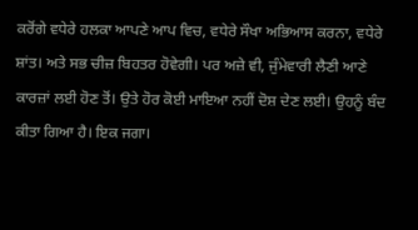ਕਰੋਂਗੇ ਵਧੇਰੇ ਹਲਕਾ ਆਪਣੇ ਆਪ ਵਿਚ, ਵਧੇਰੇ ਸੌਖਾ ਅਭਿਆਸ ਕਰਨਾ, ਵਧੇਰੇ ਸ਼ਾਂਤ। ਅਤੇ ਸਭ ਚੀਜ਼ ਬਿਹਤਰ ਹੋਵੇਗੀ। ਪਰ ਅਜ਼ੇ ਵੀ, ਜੁੰਮੇਵਾਰੀ ਲੈਣੀ ਆਣੇ ਕਾਰਜ਼ਾਂ ਲਈ ਹੋਣ ਤੋਂ। ਉਤੇ ਹੋਰ ਕੋਈ ਮਾਇਆ ਨਹੀਂ ਦੋਸ਼ ਦੇਣ ਲਈ। ਉਹਨੂੰ ਬੰਦ ਕੀਤਾ ਗਿਆ ਹੈ। ਇਕ ਜਗਾ।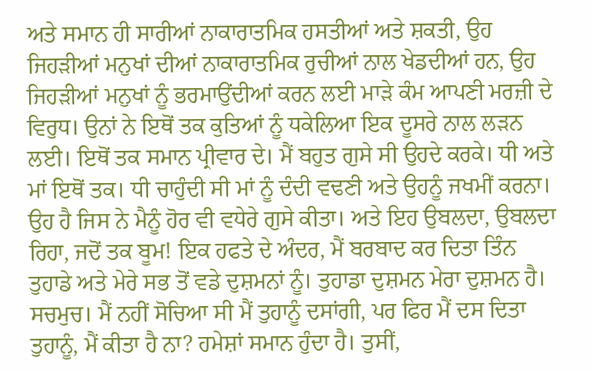ਅਤੇ ਸਮਾਨ ਹੀ ਸਾਰੀਆਂ ਨਾਕਾਰਾਤਮਿਕ ਹਸਤੀਆਂ ਅਤੇ ਸ਼ਕਤੀ, ਉਹ ਜਿਹੜੀਆਂ ਮਨੁਖਾਂ ਦੀਆਂ ਨਾਕਾਰਾਤਮਿਕ ਰੁਚੀਆਂ ਨਾਲ ਖੇਡਦੀਆਂ ਹਨ, ਉਹ ਜਿਹੜੀਆਂ ਮਨੁਖਾਂ ਨੂੰ ਭਰਮਾਉਂਦੀਆਂ ਕਰਨ ਲਈ ਮਾੜੇ ਕੰਮ ਆਪਣੀ ਮਰਜ਼ੀ ਦੇ ਵਿਰੁਧ। ਉਨਾਂ ਨੇ ਇਥੋਂ ਤਕ ਕੁਤਿਆਂ ਨੂੰ ਧਕੇਲਿਆ ਇਕ ਦੂਸਰੇ ਨਾਲ ਲੜਨ ਲਈ। ਇਥੋਂ ਤਕ ਸਮਾਨ ਪ੍ਰੀਵਾਰ ਦੇ। ਮੈਂ ਬਹੁਤ ਗੁਸੇ ਸੀ ਉਹਦੇ ਕਰਕੇ। ਧੀ ਅਤੇ ਮਾਂ ਇਥੋਂ ਤਕ। ਧੀ ਚਾਹੁੰਦੀ ਸੀ ਮਾਂ ਨੂੰ ਦੰਦੀ ਵਢਣੀ ਅਤੇ ਉਹਨੂੰ ਜਖਮੀਂ ਕਰਨਾ। ਉਹ ਹੈ ਜਿਸ ਨੇ ਮੈਨੂੰ ਹੋਰ ਵੀ ਵਧੇਰੇ ਗੁਸੇ ਕੀਤਾ। ਅਤੇ ਇਹ ਉਬਲਦਾ, ਉਬਲਦਾ ਰਿਹਾ, ਜਦੋਂ ਤਕ ਬੂਮ! ਇਕ ਹਫਤੇ ਦੇ ਅੰਦਰ, ਮੈਂ ਬਰਬਾਦ ਕਰ ਦਿਤਾ ਤਿੰਨ ਤੁਹਾਡੇ ਅਤੇ ਮੇਰੇ ਸਭ ਤੋਂ ਵਡੇ ਦੁਸ਼ਮਨਾਂ ਨੂੰ। ਤੁਹਾਡਾ ਦੁਸ਼ਮਨ ਮੇਰਾ ਦੁਸ਼ਮਨ ਹੈ।
ਸਚਮੁਚ। ਮੈਂ ਨਹੀਂ ਸੋਚਿਆ ਸੀ ਮੈਂ ਤੁਹਾਨੂੰ ਦਸਾਂਗੀ, ਪਰ ਫਿਰ ਮੈਂ ਦਸ ਦਿਤਾ ਤੁਹਾਨੂੰ, ਮੈਂ ਕੀਤਾ ਹੈ ਨਾ? ਹਮੇਸ਼ਾਂ ਸਮਾਨ ਹੁੰਦਾ ਹੈ। ਤੁਸੀਂ,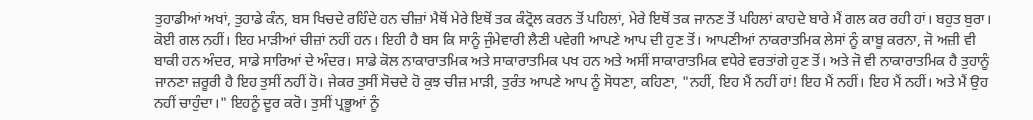ਤੁਹਾਡੀਆਂ ਅਖਾਂ, ਤੁਹਾਡੇ ਕੰਨ, ਬਸ ਖਿਚਦੇ ਰਹਿੰਦੇ ਹਨ ਚੀਜ਼ਾਂ ਮੈਥੋਂ ਮੇਰੇ ਇਥੋਂ ਤਕ ਕੰਟ੍ਰੋਲ ਕਰਨ ਤੋਂ ਪਹਿਲਾਂ, ਮੇਰੇ ਇਥੋਂ ਤਕ ਜਾਨਣ ਤੋਂ ਪਹਿਲਾਂ ਕਾਹਦੇ ਬਾਰੇ ਮੈਂ ਗਲ ਕਰ ਰਹੀ ਹਾਂ। ਬਹੁਤ ਬੁਰਾ। ਕੋਈ ਗਲ ਨਹੀਂ। ਇਹ ਮਾੜੀਆਂ ਚੀਜ਼ਾਂ ਨਹੀਂ ਹਨ। ਇਹੀ ਹੈ ਬਸ ਕਿ ਸਾਨੂੰ ਜੁੰਮੇਵਾਰੀ ਲੈਣੀ ਪਵੇਗੀ ਆਪਣੇ ਆਪ ਦੀ ਹੁਣ ਤੋਂ। ਆਪਣੀਆਂ ਨਾਕਰਾਤਮਿਕ ਲੇਸਾਂ ਨੂੰ ਕਾਬੂ ਕਰਨਾ, ਜੋ ਅਜ਼ੀ ਵੀ ਬਾਕੀ ਹਨ ਅੰਦਰ, ਸਾਡੇ ਸਾਰਿਆਂ ਦੇ ਅੰਦਰ। ਸਾਡੇ ਕੋਲ ਨਾਕਾਰਾਤਮਿਕ ਅਤੇ ਸਾਕਾਰਾਤਮਿਕ ਪਖ ਹਨ ਅਤੇ ਅਸੀਂ ਸਾਕਾਰਾਤਮਿਕ ਵਧੇਰੇ ਵਰਤਾਂਗੇ ਹੁਣ ਤੋਂ। ਅਤੇ ਜੋ ਵੀ ਨਾਕਾਰਾਤਮਿਕ ਹੈ ਤੁਹਾਨੂੰ ਜਾਨਣਾ ਜ਼ਰੂਰੀ ਹੈ ਇਹ ਤੁਸੀਂ ਨਹੀਂ ਹੋ। ਜੇਕਰ ਤੁਸੀਂ ਸੋਚਦੇ ਹੋ ਕੁਝ ਚੀਜ਼ ਮਾੜੀ, ਤੁਰੰਤ ਆਪਣੇ ਆਪ ਨੂੰ ਸੋਧਣਾ, ਕਹਿਣਾ, "ਨਹੀਂ, ਇਹ ਮੈਂ ਨਹੀਂ ਹਾਂ! ਇਹ ਮੈਂ ਨਹੀਂ। ਇਹ ਮੈਂ ਨਹੀਂ। ਅਤੇ ਮੈਂ ਉਹ ਨਹੀਂ ਚਾਹੁੰਦਾ।" ਇਹਨੂੰ ਦੂਰ ਕਰੋ। ਤੁਸੀਂ ਪ੍ਰਭੂਆਂ ਨੂੰ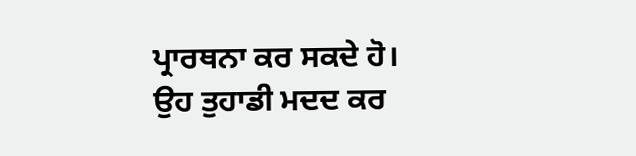ਪ੍ਰਾਰਥਨਾ ਕਰ ਸਕਦੇ ਹੋ। ਉਹ ਤੁਹਾਡੀ ਮਦਦ ਕਰ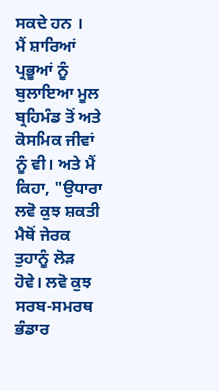ਸਕਦੇ ਹਨ ।
ਮੈਂ ਸ਼ਾਰਿਆਂ ਪ੍ਰਭੂਆਂ ਨੂੰ ਬੁਲਾਇਆ ਮੂਲ ਬ੍ਰਹਿਮੰਡ ਤੋਂ ਅਤੇ ਕੋਸਮਿਕ ਜੀਵਾਂ ਨੂੰ ਵੀ। ਅਤੇ ਮੈਂ ਕਿਹਾ, "ਉਧਾਰਾ ਲਵੋ ਕੁਝ ਸ਼ਕਤੀ ਮੈਥੋਂ ਜੇਰਕ ਤੁਹਾਨੂੰ ਲੋੜ ਹੋਵੇ। ਲਵੋ ਕੁਝ ਸਰਬ-ਸਮਰਥ ਭੰਡਾਰ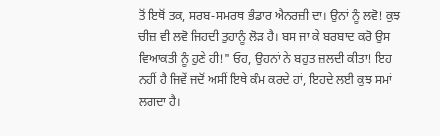ਤੋਂ ਇਥੋਂ ਤਕ, ਸਰਬ-ਸਮਰਥ ਭੰਡਾਰ ਐਨਰਜ਼ੀ ਦਾ। ਉਨਾਂ ਨੂੰ ਲਵੋ! ਕੁਝ ਚੀਜ਼ ਵੀ ਲਵੋ ਜਿਹਦੀ ਤੁਹਾਨੂੰ ਲੋੜ ਹੈ। ਬਸ ਜਾ ਕੇ ਬਰਬਾਦ ਕਰੋ ਉਸ ਵਿਆਕਤੀ ਨੂੰ ਹੁਣੇ ਹੀ!" ਓਹ, ਉਹਨਾਂ ਨੇ ਬਹੁਤ ਜ਼ਲਦੀ ਕੀਤਾ! ਇਹ ਨਹੀਂ ਹੈ ਜਿਵੇਂ ਜਦੋਂ ਅਸੀਂ ਇਥੇ ਕੰਮ ਕਰਦੇ ਹਾਂ, ਇਹਦੇ ਲਈ ਕੁਝ ਸਮਾਂ ਲਗਦਾ ਹੈ।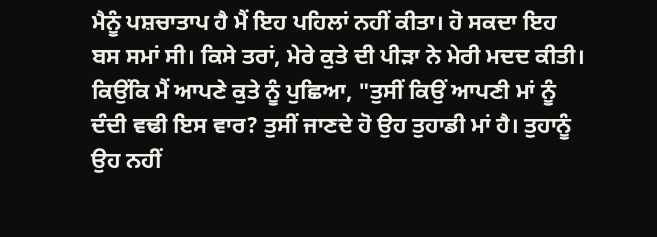ਮੈਨੂੰ ਪਸ਼ਚਾਤਾਪ ਹੈ ਮੈਂ ਇਹ ਪਹਿਲਾਂ ਨਹੀਂ ਕੀਤਾ। ਹੋ ਸਕਦਾ ਇਹ ਬਸ ਸਮਾਂ ਸੀ। ਕਿਸੇ ਤਰਾਂ, ਮੇਰੇ ਕੁਤੇ ਦੀ ਪੀੜਾ ਨੇ ਮੇਰੀ ਮਦਦ ਕੀਤੀ। ਕਿਉਂਕਿ ਮੈਂ ਆਪਣੇ ਕੁਤੇ ਨੂੰ ਪੁਛਿਆ, "ਤੁਸੀਂ ਕਿਉਂ ਆਪਣੀ ਮਾਂ ਨੂੰ ਦੰਦੀ ਵਢੀ ਇਸ ਵਾਰ? ਤੁਸੀਂ ਜਾਣਦੇ ਹੋ ਉਹ ਤੁਹਾਡੀ ਮਾਂ ਹੈ। ਤੁਹਾਨੂੰ ਉਹ ਨਹੀਂ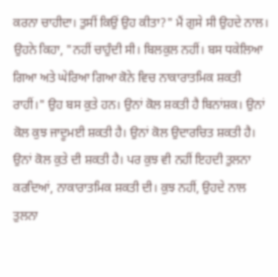ਕਰਨਾ ਚਾਹੀਦਾ। ਤੁਸੀਂ ਕਿਉਂ ਉਹ ਕੀਤਾ?" ਮੈਂ ਗੁਸੇ ਸੀ ਉਹਦੇ ਨਾਲ। ਉਹਨੇ ਕਿਹਾ, "ਨਹੀਂ ਚਾਹੁੰਦੀ ਸੀ। ਬਿਲਕੁਲ ਨਹੀਂ। ਬਸ ਧਕੇਲਿਆ ਗਿਆ ਅਤੇ ਘੇਰਿਆ ਗਿਆ ਕੋਨੇ ਵਿਚ ਨਾਕਾਰਾਤਮਿਕ ਸ਼ਕਤੀ ਰਾਹੀਂ।" ਉਹ ਬਸ ਕੁਤੇ ਹਨ। ਉਨਾਂ ਕੋਲ ਸ਼ਕਤੀ ਹੈ ਬਿਨਾਂਸ਼ਕ। ਉਨਾਂ ਕੋਲ ਕੁਝ ਜਾਦੂਮਈ ਸ਼ਕਤੀ ਹੈ। ਉਨਾਂ ਕੋਲ ਉਦਾਰਚਿਤ ਸ਼ਕਤੀ ਹੈ। ਉਨਾਂ ਕੋਲ ਕੁਤੇ ਦੀ ਸ਼ਕਤੀ ਹੈ। ਪਰ ਕੁਝ ਵੀ ਨਹੀਂ ਇਹਦੀ ਤੁਲਨਾ ਕਰਦਿਆਂ, ਨਾਕਾਰਾਤਮਿਕ ਸ਼ਕਤੀ ਦੀ। ਕੁਝ ਨਹੀਂ, ਉਹਦੇ ਨਾਲ ਤੁਲਨਾ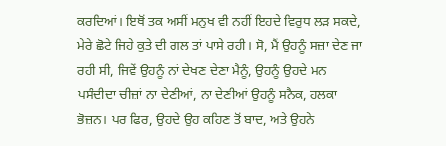ਕਰਦਿਆਂ। ਇਥੋਂ ਤਕ ਅਸੀਂ ਮਨੁਖ ਵੀ ਨਹੀਂ ਇਹਦੇ ਵਿਰੁਧ ਲੜ ਸਕਦੇ, ਮੇਰੇ ਛੋਟੇ ਜਿਹੇ ਕੁਤੇ ਦੀ ਗਲ ਤਾਂ ਪਾਸੇ ਰਹੀ। ਸੋ, ਮੈਂ ਉਹਨੂੰ ਸਜ਼ਾ ਦੇਣ ਜਾ ਰਹੀ ਸੀ, ਜਿਵੇਂ ਉਹਨੂੰ ਨਾਂ ਦੇਖਣ ਦੇਣਾ ਮੈਨੂੰ, ਉਹਨੂੰ ਉਹਦੇ ਮਨ ਪਸੰਦੀਦਾ ਚੀਜ਼ਾਂ ਨਾ ਦੇਣੀਆਂ, ਨਾ ਦੇਣੀਆਂ ਉਹਨੂੰ ਸਨੈਕ, ਹਲਕਾ ਭੋਜ਼ਨ। ਪਰ ਫਿਰ, ਉਹਦੇ ਉਹ ਕਹਿਣ ਤੋਂ ਬਾਦ, ਅਤੇ ਉਹਨੇ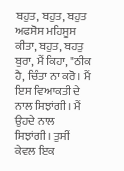ਬਹੁਤ, ਬਹੁਤ, ਬਹੁਤ ਅਫਸੋਸ ਮਹਿਸੂਸ ਕੀਤਾ, ਬਹੁਤ, ਬਹਤੁ ਬੁਰਾ, ਮੈਂ ਕਿਹਾ, "ਠੀਕ ਹੈ, ਚਿੰਤਾ ਨਾ ਕਰੋ। ਮੈਂ ਇਸ ਵਿਆਕਤੀ ਦੇ ਨਾਲ ਸਿਝਾਂਗੀ। ਮੈਂ ਉਹਦੇ ਨਾਲ ਸਿਝਾਂਗੀ। ਤੁਸੀਂ ਕੇਵਲ ਇਕ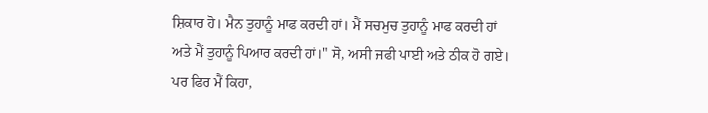ਸ਼ਿਕਾਰ ਹੋ। ਮੈਨ ਤੁਹਾਨੂੰ ਮਾਫ ਕਰਦੀ ਹਾਂ। ਮੈਂ ਸਚਮੁਚ ਤੁਹਾਨੂੰ ਮਾਫ ਕਰਦੀ ਹਾਂ ਅਤੇ ਮੈਂ ਤੁਹਾਨੂੰ ਪਿਆਰ ਕਰਦੀ ਹਾਂ।" ਸੋ, ਅਸੀ ਜਫੀ ਪਾਈ ਅਤੇ ਠੀਕ ਹੋ ਗਏ। ਪਰ ਫਿਰ ਮੈਂ ਕਿਹਾ,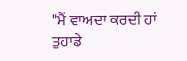"ਮੈਂ ਵਾਅਦਾ ਕਰਦੀ ਹਾਂ ਤੁਹਾਡੇ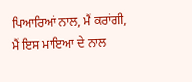ਪਿਆਰਿਆਂ ਨਾਲ, ਮੈਂ ਕਰਾਂਗੀ, ਮੈਂ ਇਸ ਮਾਇਆ ਦੇ ਨਾਲ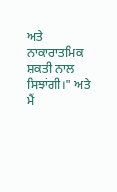ਅਤੇ ਨਾਕਾਰਾਤਮਿਕ ਸ਼ਕਤੀ ਨਾਲ ਸਿਝਾਂਗੀ।" ਅਤੇ ਮੈਂ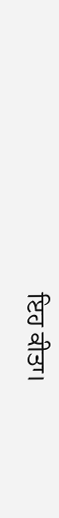ਇਹ ਕੀਤਾ।